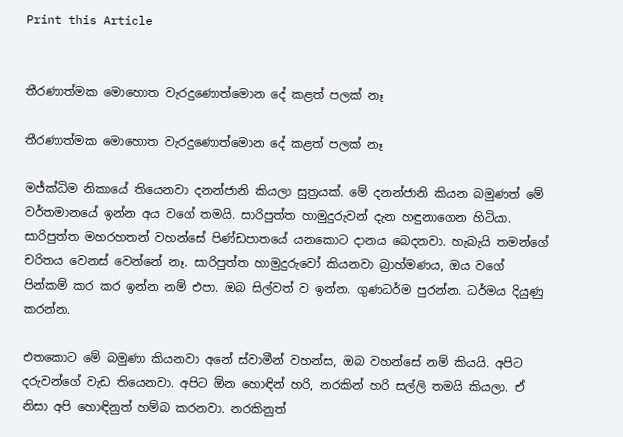Print this Article


තීරණාත්මක මොහොත වැරදුණොත්මොන දේ කළත් පලක් නෑ

තීරණාත්මක මොහොත වැරදුණොත්මොන දේ කළත් පලක් නෑ

මජ්ක්‍ධිම නිකායේ තියෙනවා දනන්ජානි කියලා සුත්‍රයක්. මේ දනන්ජානි කියන බමුණත් මේ වර්තමානයේ ඉන්න අය වගේ තමයි. සාරිපුත්ත හාමුදුරුවන් දැන හඳුනාගෙන හිටියා. සාරිපුත්ත මහරහතන් වහන්සේ පිණ්ඩපාතයේ යනකොට දානය බෙදනවා. හැබැයි තමන්ගේ චරිතය වෙනස් වෙන්නේ නෑ. සාරිපුත්ත හාමුදුරුවෝ කියනවා බ්‍රාහ්මණය, ඔය වගේ පින්කම් කර කර ඉන්න නම් එපා. ඔබ සිල්වත් ව ඉන්න. ගුණධර්ම පුරන්න. ධර්මය දියුණු කරන්න.

එතකොට මේ බමුණා කියනවා අනේ ස්වාමීන් වහන්ස, ඔබ වහන්සේ නම් කියයි. අපිට දරුවන්ගේ වැඩ තියෙනවා. අපිට ඕන හොඳින් හරි, නරකින් හරි සල්ලි තමයි කියලා. ඒ නිසා අපි හොඳිනුත් හම්බ කරනවා. නරකිනුත්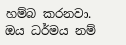හම්බ කරනවා. ඔය ධර්මය නම්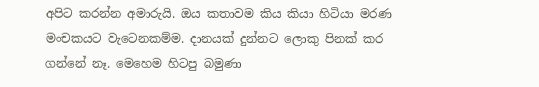අපිට කරන්න අමාරුයි. ඔය කතාවම කිය කියා හිටියා මරණ මංචකයට වැටෙනකම්ම. දානයක් දුන්නට ලොකු පිනක් කර ගන්නේ නෑ. මෙහෙම හිටපු බමුණා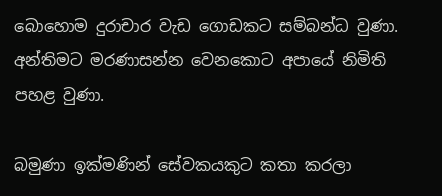බොහොම දුරාචාර වැඩ ගොඩකට සම්බන්ධ වුණා. අන්තිමට මරණාසන්න වෙනකොට අපායේ නිමිති පහළ වුණා.

බමුණා ඉක්මණින් සේවකයකුට කතා කරලා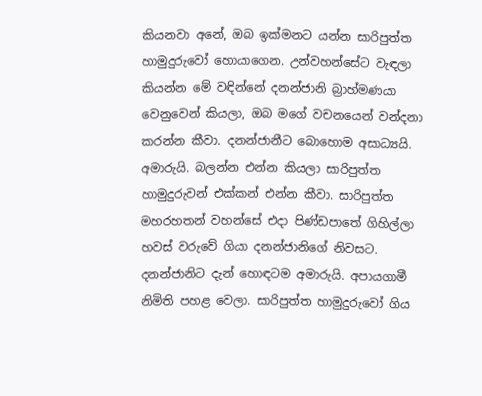කියනවා අනේ, ඔබ ඉක්මනට යන්න සාරිපුත්ත හාමුදුරුවෝ හොයාගෙන. උන්වහන්සේට වැඳලා කියන්න මේ වඳින්නේ දනන්ජානි බ්‍රාහ්මණයා වෙනුවෙන් කියලා, ඔබ මගේ වචනයෙන් වන්දනා කරන්න කීවා. දනන්ජානීට බොහොම අසාධ්‍යයි. අමාරුයි. බලන්න එන්න කියලා සාරිපුත්ත හාමුදුරුවන් එක්කන් එන්න කීවා. සාරිපුත්ත මහරහතන් වහන්සේ එදා පිණ්ඩපාතේ ගිහිල්ලා හවස් වරුවේ ගියා දනන්ජානිගේ නිවසට. දනන්ජානිට දැන් හොඳටම අමාරුයි. අපායගාමී නිමිති පහළ වෙලා. සාරිපුත්ත හාමුදුරුවෝ ගිය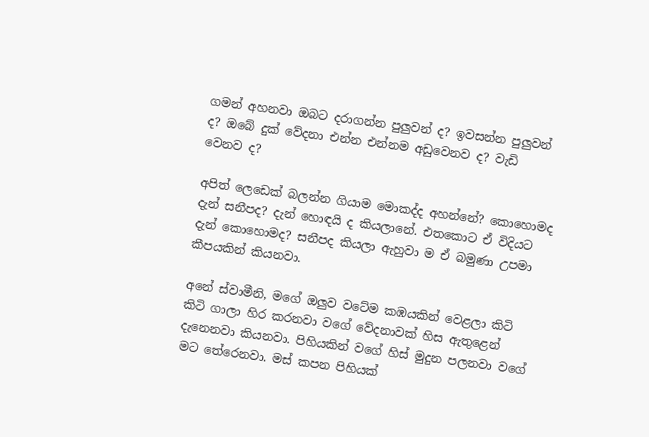ගමන් අහනවා ඔබට දරාගන්න පුලුවන් ද? ඉවසන්න පුලුවන් ද? ඔබේ දුක් වේදනා එන්න එන්නම අඩුවෙනව ද? වැඩි වෙනව ද?

අපිත් ලෙඩෙක් බලන්න ගියාම මොකද්ද අහන්නේ? කොහොමද දැන් සනීපද? දැන් හොඳයි ද කියලානේ. එතකොට ඒ විදියට දැන් කොහොමද? සනීපද කියලා ඇහුවා ම ඒ බමුණා උපමා කීපයකින් කියනවා.

අනේ ස්වාමීනි, මගේ ඔලුව වටේම කඹයකින් වෙළලා කිටි කිටි ගාලා හිර කරනවා වගේ වේදනාවක් හිස ඇතුළෙන් දැනෙනවා කියනවා. පිහියකින් වගේ හිස් මුදුන පලනවා වගේ මට තේරෙනවා. මස් කපන පිහියක්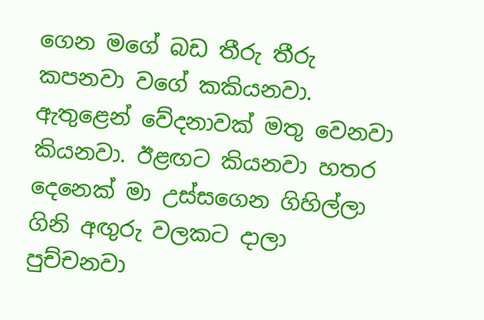ගෙන මගේ බඩ තීරු තීරු කපනවා වගේ කකියනවා. ඇතුළෙන් වේදනාවක් මතු වෙනවා කියනවා. ඊළඟට කියනවා හතර දෙනෙක් මා උස්සගෙන ගිහිල්ලා ගිනි අඟුරු වලකට දාලා පුච්චනවා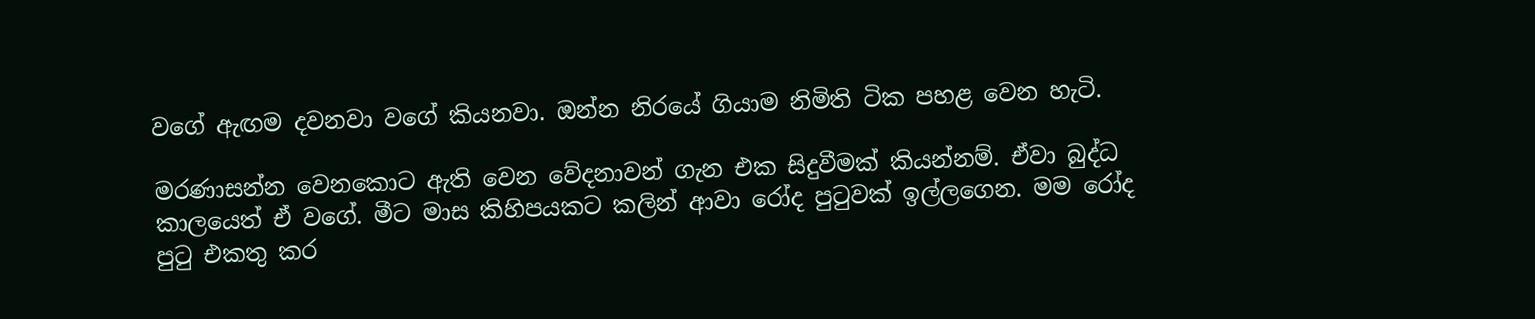වගේ ඇඟම දවනවා වගේ කියනවා. ඔන්න නිරයේ ගියාම නිමිති ටික පහළ වෙන හැටි.

මරණාසන්න වෙනකොට ඇති වෙන වේදනාවන් ගැන එක සිදුවීමක් කියන්නම්. ඒවා බුද්ධ කාලයෙත් ඒ වගේ. මීට මාස කිහිපයකට කලින් ආවා රෝද පුටුවක් ඉල්ලගෙන. මම රෝද පුටු එකතු කර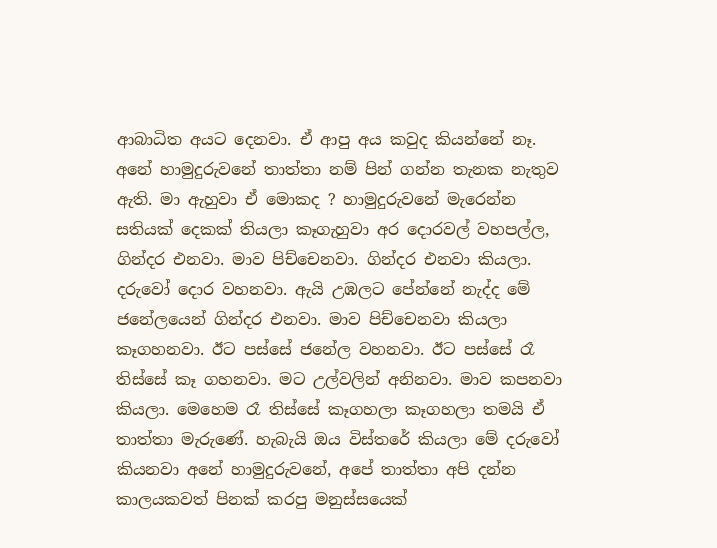ආබාධිත අයට දෙනවා. ඒ ආපු අය කවුද කියන්නේ නෑ. අනේ හාමුදුරුවනේ තාත්තා නම් පින් ගන්න තැනක නැතුව ඇති. මා ඇහුවා ඒ මොකද ? හාමුදුරුවනේ මැරෙන්න සතියක් දෙකක් තියලා කෑගැහුවා අර දොරවල් වහපල්ල, ගින්දර එනවා. මාව පිච්චෙනවා. ගින්දර එනවා කියලා. දරුවෝ දොර වහනවා. ඇයි උඹලට පේන්නේ නැද්ද මේ ජනේලයෙන් ගින්දර එනවා. මාව පිච්චෙනවා කියලා කෑගහනවා. ඊට පස්සේ ජනේල වහනවා. ඊට පස්සේ රෑ තිස්සේ කෑ ගහනවා. මට උල්වලින් අනිනවා. මාව කපනවා කියලා. මෙහෙම රෑ තිස්සේ කෑගහලා කෑගහලා තමයි ඒ තාත්තා මැරුණේ. හැබැයි ඔය විස්තරේ කියලා මේ දරුවෝ කියනවා අනේ හාමුදුරුවනේ, අපේ තාත්තා අපි දන්න කාලයකවත් පිනක් කරපු මනුස්සයෙක්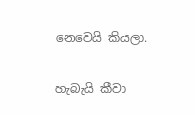නෙවෙයි කියලා.

හැබැයි කීවා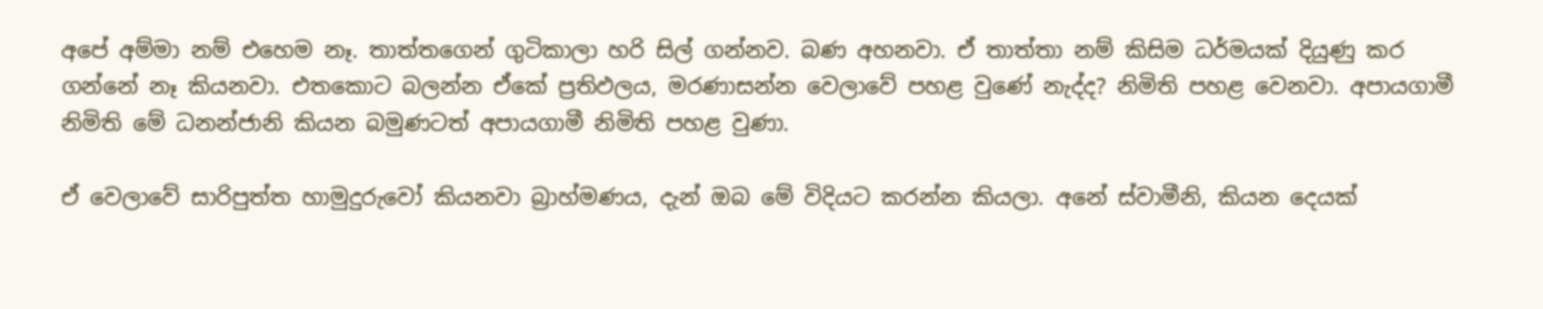අපේ අම්මා නම් එහෙම නෑ. තාත්තගෙන් ගුටිකාලා හරි සිල් ගන්නව. බණ අහනවා. ඒ තාත්තා නම් කිසිම ධර්මයක් දියුණු කර ගන්නේ නෑ කියනවා. එතකොට බලන්න ඒකේ ප්‍රතිඵලය, මරණාසන්න වෙලාවේ පහළ වුණේ නැද්ද? නිමිති පහළ වෙනවා. අපායගාමී නිමිති මේ ධනන්ජානි කියන බමුණටත් අපායගාමී නිමිති පහළ වුණා.

ඒ වෙලාවේ සාරිපුත්ත හාමුදුරුවෝ කියනවා බ්‍රාහ්මණය, දැන් ඔබ මේ විදියට කරන්න කියලා. අනේ ස්වාමීනි, කියන දෙයක්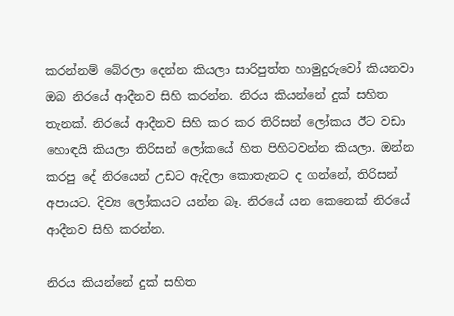කරන්නම් බේරලා දෙන්න කියලා සාරිපුත්ත හාමුදුරුවෝ කියනවා ඔබ නිරයේ ආදීනව සිහි කරන්න. නිරය කියන්නේ දුක් සහිත තැනක්. නිරයේ ආදීනව සිහි කර කර තිරිසන් ලෝකය ඊට වඩා හොඳයි කියලා තිරිසන් ලෝකයේ හිත පිහිටවන්න කියලා. ඔන්න කරපු දේ නිරයෙන් උඩට ඇදිලා කොතැනට ද ගන්නේ, තිරිසන් අපායට. දිව්‍ය ලෝකයට යන්න බෑ. නිරයේ යන කෙනෙක් නිරයේ ආදීනව සිහි කරන්න.

නිරය කියන්නේ දුක් සහිත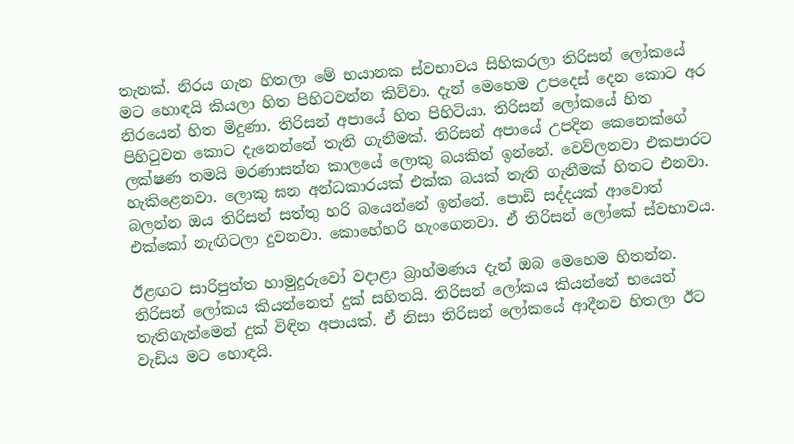තැනක්. නිරය ගැන හිතලා මේ භයානක ස්වභාවය සිහිකරලා තිරිසන් ලෝකයේ මට හොඳයි කියලා හිත පිහිටවන්න කිව්වා. දැන් මෙහෙම උපදෙස් දෙන කොට අර නිරයෙන් හිත මිදුණා. තිරිසන් අපායේ හිත පිහිටියා. තිරිසන් ලෝකයේ හිත පිහිටුවන කොට දැනෙන්නේ තැති ගැනීමක්. තිරිසන් අපායේ උපදින කෙනෙක්ගේ ලක්ෂණ තමයි මරණාසන්න කාලයේ ලොකු බයකින් ඉන්නේ. වෙව්ලනවා එකපාරට හැකිළෙනවා. ලොකු ඝන අන්ධකාරයක් එක්ක බයක් තැති ගැනීමක් හිතට එනවා. බලන්න ඔය තිරිසන් සත්තු හරි බයෙන්නේ ඉන්නේ. පොඩි සද්දයක් ආවොත් එක්කෝ නැඟිටලා දුවනවා. කොහේහරි හැංගෙනවා. ඒ තිරිසන් ලෝකේ ස්වභාවය.

ඊළඟට සාරිපුත්ත හාමුදුරුවෝ වදාළා බ්‍රාහ්මණය දැන් ඔබ මෙහෙම හිතන්න. තිරිසන් ලෝකය කියන්නෙත් දුක් සහිතයි. තිරිසන් ලෝකය කියන්නේ භයෙන් තැතිගැන්මෙන් දුක් විඳින අපායක්. ඒ නිසා තිරිසන් ලෝකයේ ආදීනව හිතලා ඊට වැඩිය මට හොඳයි.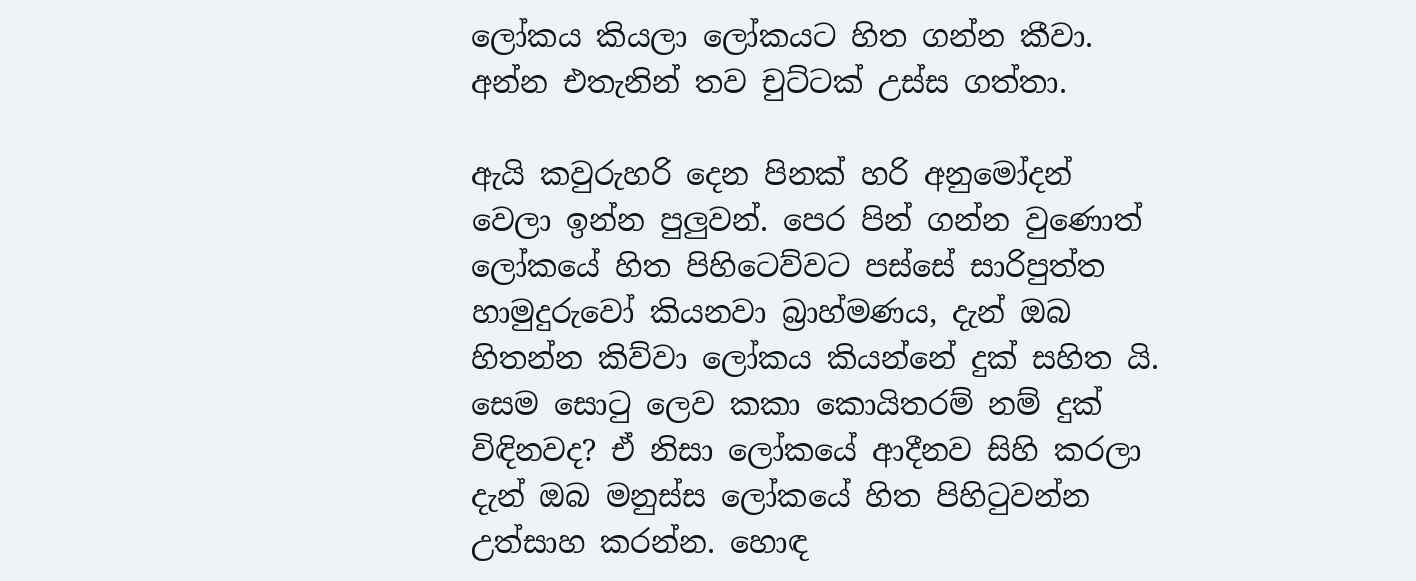ලෝකය කියලා ලෝකයට හිත ගන්න කීවා. අන්න එතැනින් තව චුට්ටක් උස්ස ගත්තා.

ඇයි කවුරුහරි දෙන පිනක් හරි අනුමෝදන් වෙලා ඉන්න පුලුවන්. පෙර පින් ගන්න වුණොත් ලෝකයේ හිත පිහිටෙව්වට පස්සේ සාරිපුත්ත හාමුදුරුවෝ කියනවා බ්‍රාහ්මණය, දැන් ඔබ හිතන්න කිව්වා ලෝකය කියන්නේ දුක් සහිත යි. සෙම සොටු ලෙව කකා කොයිතරම් නම් දුක් විඳිනවද? ඒ නිසා ලෝකයේ ආදීනව සිහි කරලා දැන් ඔබ මනුස්ස ලෝකයේ හිත පිහිටුවන්න උත්සාහ කරන්න. හොඳ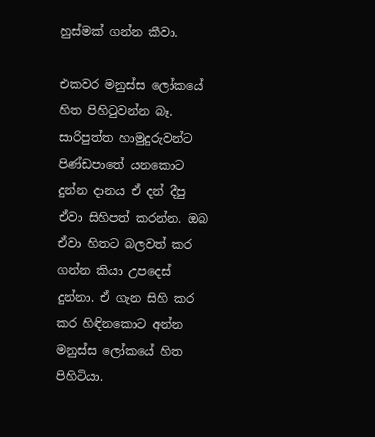හුස්මක් ගන්න කීවා.

එකවර මනුස්ස ලෝකයේ හිත පිහිටුවන්න බෑ. සාරිපුත්ත හාමුදුරුවන්ට පිණ්ඩපාතේ යනකොට දුන්න දානය ඒ දන් දීපු ඒවා සිහිපත් කරන්න. ඔබ ඒවා හිතට බලවත් කර ගන්න කියා උපදෙස් දුන්නා. ඒ ගැන සිහි කර කර හිඳිනකොට අන්න මනුස්ස ලෝකයේ හිත පිහිටියා.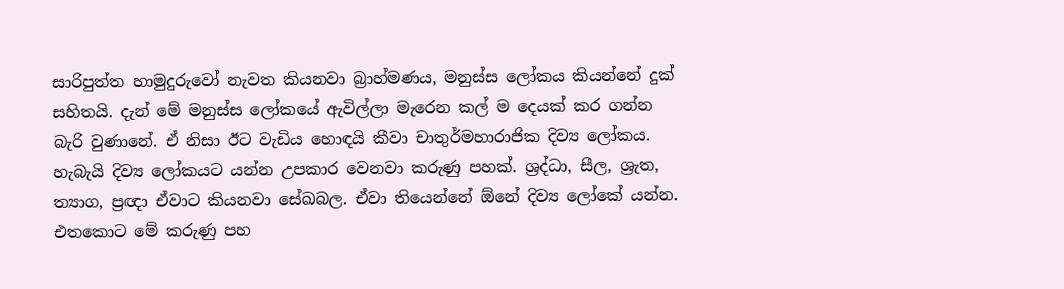සාරිපුත්ත හාමුදුරුවෝ නැවත කියනවා බ්‍රාහ්මණය, මනුස්ස ලෝකය කියන්නේ දුක් සහිතයි. දැන් මේ මනුස්ස ලෝකයේ ඇවිල්ලා මැරෙන කල් ම දෙයක් කර ගන්න බැරි වුණානේ. ඒ නිසා ඊට වැඩිය හොඳයි කීවා චාතුර්මහාරාජික දිව්‍ය ලෝකය. හැබැයි දිව්‍ය ලෝකයට යන්න උපකාර වෙනවා කරුණු පහක්. ශ්‍රද්ධා, සීල, ශ්‍රැත, ත්‍යාග, ප්‍රඥා ඒවාට කියනවා සේඛබල. ඒවා තියෙන්නේ ඕනේ දිව්‍ය ලෝකේ යන්න. එතකොට මේ කරුණු පහ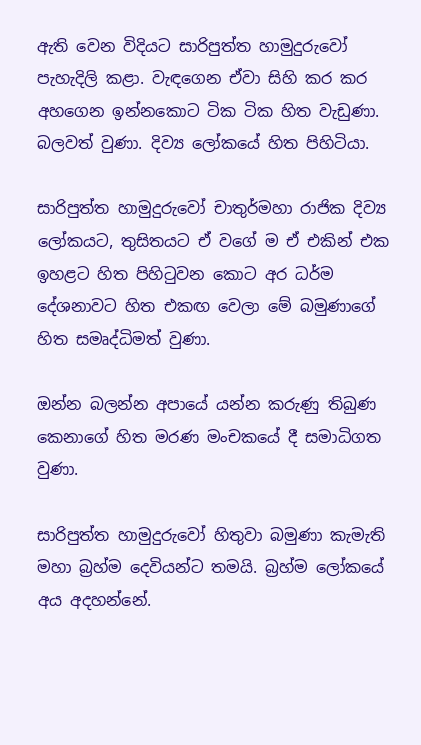ඇති වෙන විදියට සාරිපුත්ත හාමුදුරුවෝ පැහැදිලි කළා. වැඳගෙන ඒවා සිහි කර කර අහගෙන ඉන්නකොට ටික ටික හිත වැඩුණා. බලවත් වුණා. දිව්‍ය ලෝකයේ හිත පිහිටියා.

සාරිපුත්ත හාමුදුරුවෝ චාතුර්මහා රාජික දිව්‍ය ලෝකයට, තුසිතයට ඒ වගේ ම ඒ එකින් එක ඉහළට හිත පිහිටුවන කොට අර ධර්ම දේශනාවට හිත එකඟ වෙලා මේ බමුණාගේ හිත සමෘද්ධිමත් වුණා.

ඔන්න බලන්න අපායේ යන්න කරුණු තිබුණ කෙනාගේ හිත මරණ මංචකයේ දී සමාධිගත වුණා.

සාරිපුත්ත හාමුදුරුවෝ හිතුවා බමුණා කැමැති මහා බ්‍රහ්ම දෙවියන්ට තමයි. බ්‍රහ්ම ලෝකයේ අය අදහන්නේ.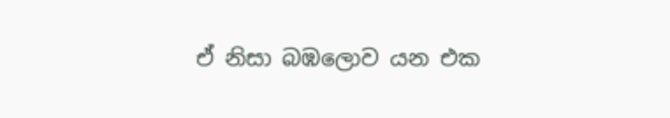ඒ නිසා බඹලොව යන එක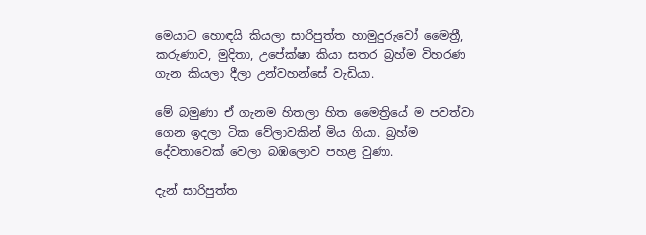මෙයාට හොඳයි කියලා සාරිපුත්ත හාමුදුරුවෝ මෛත්‍රී, කරුණාව, මුදිතා, උපේක්ෂා කියා සතර බ්‍රහ්ම විහරණ ගැන කියලා දීලා උන්වහන්සේ වැඩියා.

මේ බමුණා ඒ ගැනම හිතලා හිත මෛත්‍රියේ ම පවත්වා ගෙන ඉදලා ටික වේලාවකින් මිය ගියා. බ්‍රහ්ම දේවතාවෙක් වෙලා බඹලොව පහළ වුණා.

දැන් සාරිපුත්ත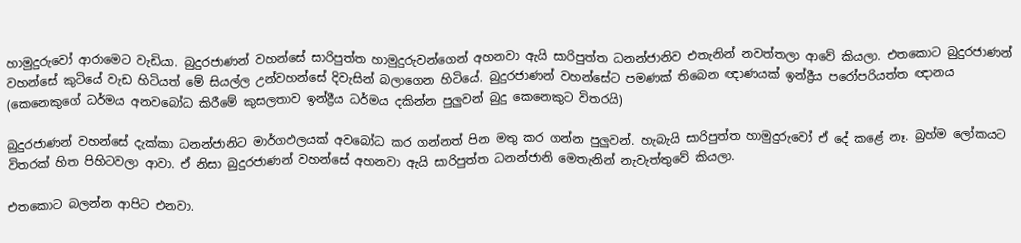හාමුදුරුවෝ ආරාමෙට වැඩියා. බුදුරජාණන් වහන්සේ සාරිපුත්ත හාමුදුරුවන්ගෙන් අහනවා ඇයි සාරිපුත්ත ධනන්ජානිව එතැනින් නවත්තලා ආවේ කියලා. එතකොට බුදුරජාණන් වහන්සේ කුටියේ වැඩ හිටියත් මේ සියල්ල උන්වහන්සේ දිවැසින් බලාගෙන හිටියේ. බුදුරජාණන් වහන්සේට පමණක් තිබෙන ඥාණයක් ඉන්ද්‍රීය පරෝපරියත්ත ඥානය (කෙනෙකුගේ ධර්මය අනවබෝධ කිරීමේ කුසලතාව ඉන්ද්‍රීය ධර්මය දකින්න පුලුවන් බුදු කෙනෙකුට විතරයි)

බුදුරජාණන් වහන්සේ දැක්කා ධනන්ජානිට මාර්ගඵලයක් අවබෝධ කර ගන්නත් පින මතු කර ගන්න පුලුවන්. හැබැයි සාරිපුත්ත හාමුදුරුවෝ ඒ දේ කළේ නෑ. බ්‍රහ්ම ලෝකයට විතරක් හිත පිහිටවලා ආවා. ඒ නිසා බුදුරජාණන් වහන්සේ අහනවා ඇයි සාරිපුත්ත ධනන්ජානි මෙතැනින් නැවැත්තුවේ කියලා.

එතකොට බලන්න ආපිට එනවා.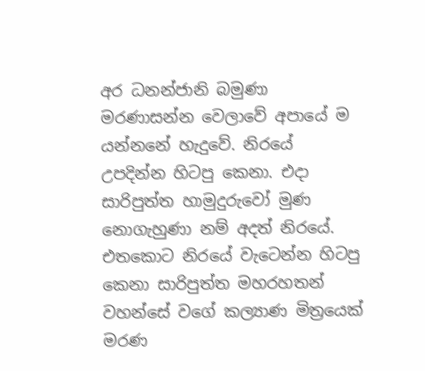අර ධනන්ජානි බමුණා මරණාසන්න වෙලාවේ අපායේ ම යන්නනේ හැදුවේ. නිරයේ උපදින්න හිටපු කෙනා. එදා සාරිපුත්ත හාමුදුරුවෝ මුණ නොගැහුණා නම් අදත් නිරයේ. එතකොට නිරයේ වැටෙන්න හිටපු කෙනා සාරිපුත්ත මහරහතන් වහන්සේ වගේ කල්‍යාණ මිත්‍රයෙක් මරණ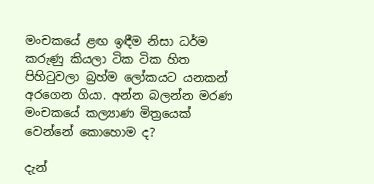මංචකයේ ළඟ ඉඳීම නිසා ධර්ම කරුණු කියලා ටික ටික හිත පිහිටුවලා බ්‍රහ්ම ලෝකයට යනකන් අරගෙන ගියා. අන්න බලන්න මරණ මංචකයේ කල්‍යාණ මිත්‍රයෙක් වෙන්නේ කොහොම ද?

දැන්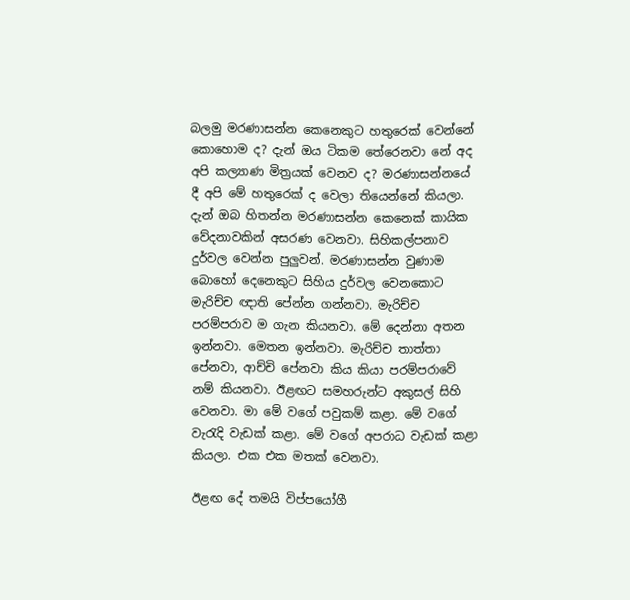බලමු මරණාසන්න කෙනෙකුට හතුරෙක් වෙන්නේ කොහොම ද? දැන් ඔය ටිකම තේරෙනවා නේ අද අපි කල්‍යාණ මිත්‍රයක් වෙනව ද? මරණාසන්නයේ දී අපි මේ හතුරෙක් ද වෙලා තියෙන්නේ කියලා. දැන් ඔබ හිතන්න මරණාසන්න කෙනෙක් කායික වේදනාවකින් අසරණ වෙනවා. සිහිකල්පනාව දුර්වල වෙන්න පුලුවන්. මරණාසන්න වුණාම බොහෝ දෙනෙකුට සිහිය දුර්වල වෙනකොට මැරිච්ච ඥාති පේන්න ගන්නවා. මැරිච්ච පරම්පරාව ම ගැන කියනවා. මේ දෙන්නා අතන ඉන්නවා. මෙතන ඉන්නවා. මැරිච්ච තාත්තා පේනවා, ආච්චි පේනවා කිය කියා පරම්පරාවේ නම් කියනවා. ඊළඟට සමහරුන්ට අකුසල් සිහි වෙනවා. මා මේ වගේ පවුකම් කළා. මේ වගේ වැරැදි වැඩක් කළා. මේ වගේ අපරාධ වැඩක් කළා කියලා. එක එක මතක් වෙනවා.

ඊළඟ දේ තමයි විප්පයෝගී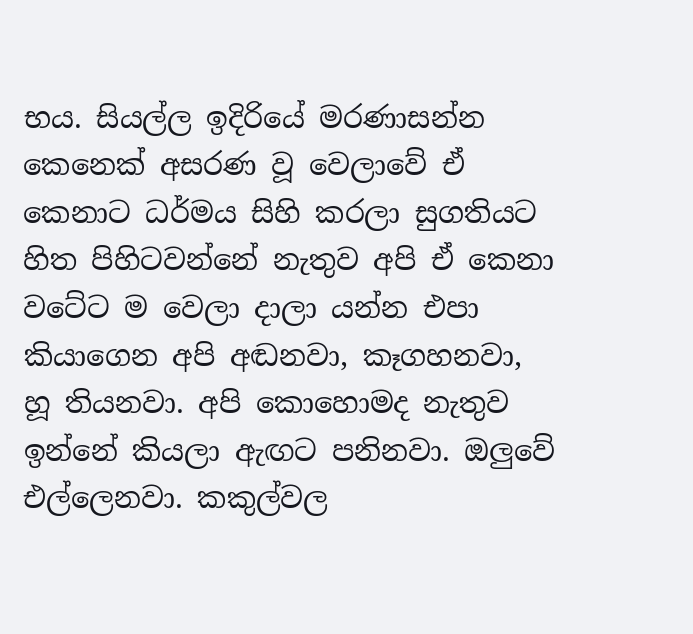භය. සියල්ල ඉදිරියේ මරණාසන්න කෙනෙක් අසරණ වූ වෙලාවේ ඒ කෙනාට ධර්මය සිහි කරලා සුගතියට හිත පිහිටවන්නේ නැතුව අපි ඒ කෙනා වටේට ම වෙලා දාලා යන්න එපා කියාගෙන අපි අඬනවා, කෑගහනවා, හූ තියනවා. අපි කොහොමද නැතුව ඉන්නේ කියලා ඇඟට පනිනවා. ඔලුවේ එල්ලෙනවා. කකුල්වල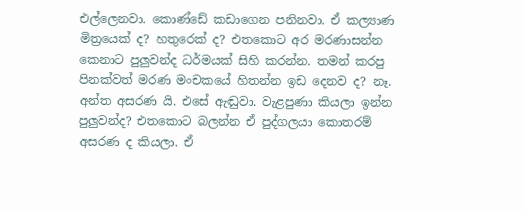එල්ලෙනවා. කොණ්ඩේ කඩාගෙන පනිනවා. ඒ කල්‍යාණ මිත්‍රයෙක් ද? හතුරෙක් ද? එතකොට අර මරණාසන්න කෙනාට පුලුවන්ද ධර්මයක් සිහි කරන්න. තමන් කරපු පිනක්වත් මරණ මංචකයේ හිතන්න ඉඩ දෙනව ද? නෑ. අන්ත අසරණ යි. එසේ ඇඬුවා. වැළපුණා කියලා ඉන්න පුලුවන්ද? එතකොට බලන්න ඒ පුද්ගලයා කොතරම් අසරණ ද කියලා. ඒ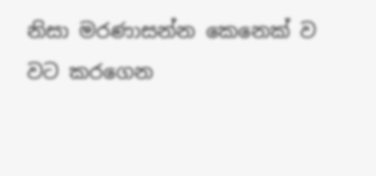නිසා මරණාසන්න කෙනෙක් ව වට කරගෙන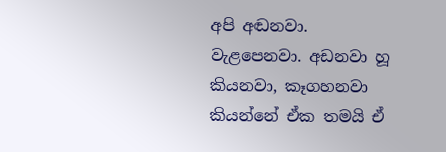අපි අඬනවා. වැළපෙනවා. අඩනවා හූ කියනවා, කෑගහනවා කියන්නේ ඒක තමයි ඒ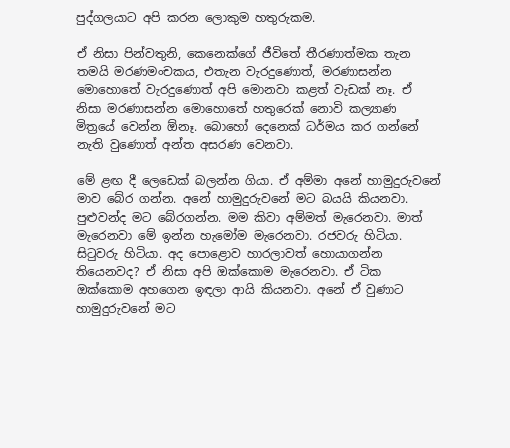පුද්ගලයාට අපි කරන ලොකුම හතුරුකම.

ඒ නිසා පින්වතුනි, කෙනෙක්ගේ ජීවිතේ තීරණාත්මක තැන තමයි මරණමංචකය, එතැන වැරදුණොත්, මරණාසන්න මොහොතේ වැරදුණොත් අපි මොනවා කළත් වැඩක් නෑ. ඒ නිසා මරණාසන්න මොහොතේ හතුරෙක් නොවි කල්‍යාණ මිත්‍රයේ වෙන්න ඕනෑ. බොහෝ දෙනෙක් ධර්මය කර ගන්නේ නැති වුණොත් අන්ත අසරණ වෙනවා.

මේ ළඟ දී ලෙඩෙක් බලන්න ගියා. ඒ අම්මා අනේ හාමුදුරුවනේ මාව බේර ගන්න. අනේ හාමුදුරුවනේ මට බයයි කියනවා. පුළුවන්ද මට බේරගන්න. මම කිවා අම්මත් මැරෙනවා. මාත් මැරෙනවා මේ ඉන්න හැමෝම මැරෙනවා. රජවරු හිටියා. සිටුවරු හිටියා. අද පොළොව හාරලාවත් හොයාගන්න තියෙනවද? ඒ නිසා අපි ඔක්කොම මැරෙනවා. ඒ ටික ඔක්කොම අහගෙන ඉඳලා ආයි කියනවා. අනේ ඒ වුණාට හාමුදුරුවනේ මට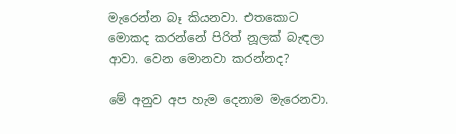මැරෙන්න බෑ කියනවා. එතකොට මොකද කරන්නේ පිරිත් නූලක් බැඳලා ආවා. වෙන මොනවා කරන්නද?

මේ අනුව අප හැම දෙනාම මැරෙනවා.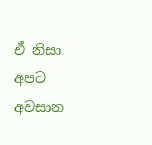ඒ නිසා අපට අවසාන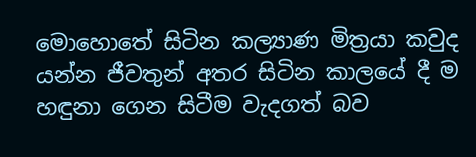මොහොතේ සිටින කල්‍යාණ මිත්‍රයා කවුද යන්න ජීවතුන් අතර සිටින කාලයේ දී ම හඳුනා ගෙන සිටීම වැදගත් බව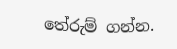තේරුම් ගන්න.